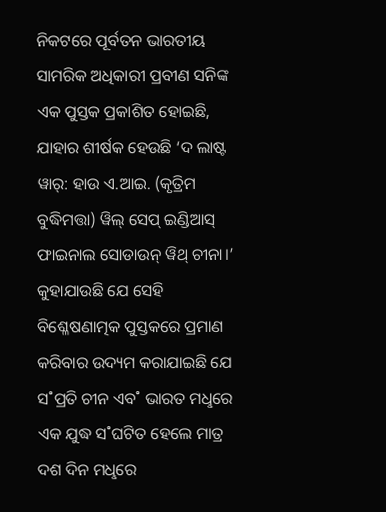ନିକଟରେ ପୂର୍ବତନ ଭାରତୀୟ ସାମରିକ ଅଧିକାରୀ ପ୍ରବୀଣ ସନିଙ୍କ ଏକ ପୁସ୍ତକ ପ୍ରକାଶିତ ହୋଇଛି, ଯାହାର ଶୀର୍ଷକ ହେଉଛି ‘ଦ ଲାଷ୍ଟ ୱାର୍: ହାଉ ଏ.ଆଇ. (କୃତ୍ରିମ ବୁଦ୍ଧିମତ୍ତା) ୱିଲ୍ ସେପ୍ ଇଣ୍ଡିଆସ୍ ଫାଇନାଲ ସୋଡାଉନ୍ ୱିଥ୍ ଚୀନା।’ କୁହାଯାଉଛି ଯେ ସେହି ବିଶ୍ଳେଷଣାତ୍ମକ ପୁସ୍ତକରେ ପ୍ରମାଣ କରିବାର ଉଦ୍ୟମ କରାଯାଇଛି ଯେ ସ˚ପ୍ରତି ଚୀନ ଏବ˚ ଭାରତ ମଧୢରେ ଏକ ଯୁଦ୍ଧ ସ˚ଘଟିତ ହେଲେ ମାତ୍ର ଦଶ ଦିନ ମଧୢରେ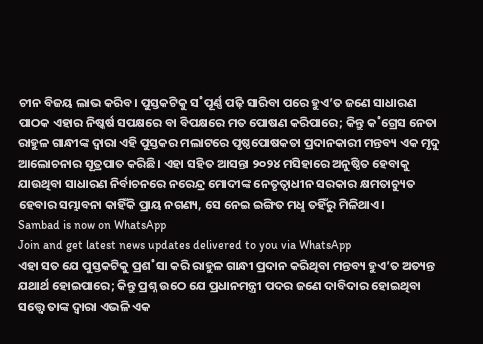ଚୀନ ବିଜୟ ଲାଭ କରିବ। ପୁସ୍ତକଟିକୁ ସ˚ପୂର୍ଣ୍ଣ ପଢ଼ି ସାରିବା ପରେ ହୁଏ’ତ ଜଣେ ସାଧାରଣ ପାଠକ ଏହାର ନିଷ୍କର୍ଷ ସପକ୍ଷରେ ବା ବିପକ୍ଷରେ ମତ ପୋଷଣ କରିପାରେ; କିନ୍ତୁ କ˚ଗ୍ରେସ ନେତା ରାହୁଳ ଗାନ୍ଧୀଙ୍କ ଦ୍ବାରା ଏହି ପୁସ୍ତକର ମଲାଟରେ ପୃଷ୍ଠପୋଷକତା ପ୍ରଦାନକାରୀ ମନ୍ତବ୍ୟ ଏକ ମୃଦୁ ଆଲୋଚନାର ସୂତ୍ରପାତ କରିଛି। ଏହା ସହିତ ଆସନ୍ତା ୨୦୨୪ ମସିହାରେ ଅନୁଷ୍ଠିତ ହେବାକୁ ଯାଉଥିବା ସାଧାରଣ ନିର୍ବାଚନରେ ନରେନ୍ଦ୍ର ମୋଦୀଙ୍କ ନେତୃତ୍ବାଧୀନ ସରକାର କ୍ଷମତାଚ୍ୟୁତ ହେବାର ସମ୍ଭାବନା କାହିଁକି ପ୍ରାୟ ନଗଣ୍ୟ, ସେ ନେଇ ଇଙ୍ଗିତ ମଧୢ ତହିଁରୁ ମିଳିଥାଏ।
Sambad is now on WhatsApp
Join and get latest news updates delivered to you via WhatsApp
ଏହା ସତ ଯେ ପୁସ୍ତକଟିକୁ ପ୍ରଶ˚ସା କରି ରାହୁଳ ଗାନ୍ଧୀ ପ୍ରଦାନ କରିଥିବା ମନ୍ତବ୍ୟ ହୁଏ’ତ ଅତ୍ୟନ୍ତ ଯଥାର୍ଥ ହୋଇପାରେ; କିନ୍ତୁ ପ୍ରଶ୍ନ ଉଠେ ଯେ ପ୍ରଧାନମନ୍ତ୍ରୀ ପଦର ଜଣେ ଦାବିଦାର ହୋଇଥିବା ସତ୍ତ୍ବେ ତାଙ୍କ ଦ୍ବାରା ଏଭଳି ଏକ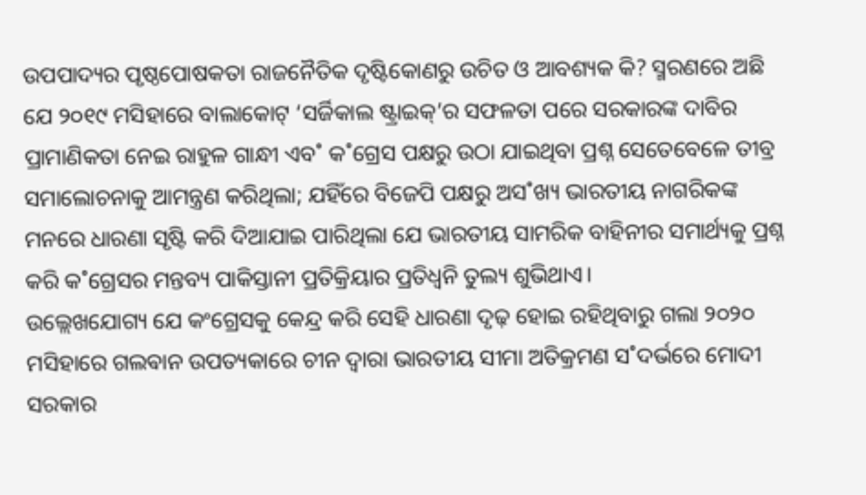ଉପପାଦ୍ୟର ପୃଷ୍ଠପୋଷକତା ରାଜନୈତିକ ଦୃଷ୍ଟିକୋଣରୁ ଉଚିତ ଓ ଆବଶ୍ୟକ କି? ସ୍ମରଣରେ ଅଛି ଯେ ୨୦୧୯ ମସିହାରେ ବାଲାକୋଟ୍ ‘ସର୍ଜିକାଲ ଷ୍ଟ୍ରାଇକ୍’ର ସଫଳତା ପରେ ସରକାରଙ୍କ ଦାବିର ପ୍ରାମାଣିକତା ନେଇ ରାହୁଳ ଗାନ୍ଧୀ ଏବ˚ କ˚ଗ୍ରେସ ପକ୍ଷରୁ ଉଠା ଯାଇଥିବା ପ୍ରଶ୍ନ ସେତେବେଳେ ତୀବ୍ର ସମାଲୋଚନାକୁ ଆମନ୍ତ୍ରଣ କରିଥିଲା; ଯହିଁରେ ବିଜେପି ପକ୍ଷରୁ ଅସ˚ଖ୍ୟ ଭାରତୀୟ ନାଗରିକଙ୍କ ମନରେ ଧାରଣା ସୃଷ୍ଟି କରି ଦିଆଯାଇ ପାରିଥିଲା ଯେ ଭାରତୀୟ ସାମରିକ ବାହିନୀର ସମାର୍ଥ୍ୟକୁ ପ୍ରଶ୍ନ କରି କ˚ଗ୍ରେସର ମନ୍ତବ୍ୟ ପାକିସ୍ତାନୀ ପ୍ରତିକ୍ରିୟାର ପ୍ରତିଧ୍ବନି ତୁଲ୍ୟ ଶୁଭିଥାଏ।
ଉଲ୍ଲେଖଯୋଗ୍ୟ ଯେ କଂଗ୍ରେସକୁ କେନ୍ଦ୍ର କରି ସେହି ଧାରଣା ଦୃଢ଼ ହୋଇ ରହିଥିବାରୁ ଗଲା ୨୦୨୦ ମସିହାରେ ଗଲଵାନ ଉପତ୍ୟକାରେ ଚୀନ ଦ୍ବାରା ଭାରତୀୟ ସୀମା ଅତିକ୍ରମଣ ସ˚ଦର୍ଭରେ ମୋଦୀ ସରକାର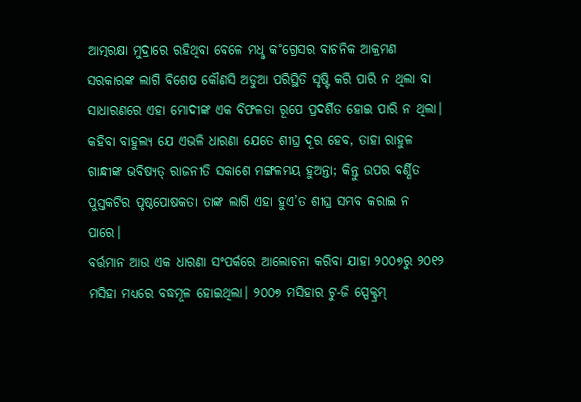ଆତ୍ମରକ୍ଷା ମୁଦ୍ରାରେ ରହିଥିବା ବେଳେ ମଧୢ କ˚ଗ୍ରେସର ବାଚନିକ ଆକ୍ରମଣ ସରକାରଙ୍କ ଲାଗି ବିଶେଷ କୌଣସି ଅଡୁଆ ପରିସ୍ଥିତି ସୃଷ୍ଟି କରି ପାରି ନ ଥିଲା ବା ସାଧାରଣରେ ଏହା ମୋଦୀଙ୍କ ଏକ ବିଫଳତା ରୂପେ ପ୍ରଦର୍ଶିତ ହୋଇ ପାରି ନ ଥିଲା। କହିବା ବାହୁଲ୍ୟ ଯେ ଏଭଳି ଧାରଣା ଯେତେ ଶୀଘ୍ର ଦୂର ହେବ, ତାହା ରାହୁଳ ଗାନ୍ଧୀଙ୍କ ଭବିଷ୍ୟତ୍ ରାଜନୀତି ସକାଶେ ମଙ୍ଗଳମୟ ହୁଅନ୍ତା; କିନ୍ତୁ ଉପର ବର୍ଣ୍ଣିତ ପୁସ୍ତକଟିର ପୃଷ୍ଠପୋଷକତା ତାଙ୍କ ଲାଗି ଏହା ହୁଏ’ତ ଶୀଘ୍ର ସମ୍ଭବ କରାଇ ନ ପାରେ।
ବର୍ତ୍ତମାନ ଆଉ ଏକ ଧାରଣା ସଂପର୍କରେ ଆଲୋଚନା କରିବା ଯାହା ୨୦୦୭ରୁ ୨୦୧୨ ମସିହା ମଧ୍ୟରେ ବଦ୍ଧମୂଳ ହୋଇଥିଲା। ୨୦୦୭ ମସିହାର ଟୁ-ଜି ସ୍ପେକ୍ଟ୍ରମ୍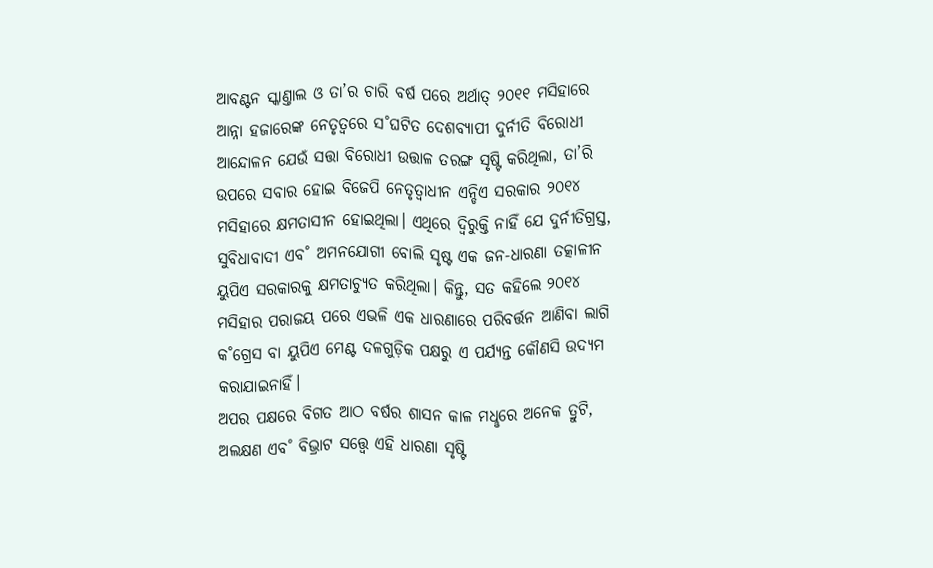ଆବଣ୍ଟନ ସ୍କାଣ୍ତାଲ ଓ ତା’ର ଚାରି ବର୍ଷ ପରେ ଅର୍ଥାତ୍ ୨୦୧୧ ମସିହାରେ ଆନ୍ନା ହଜାରେଙ୍କ ନେତୃତ୍ବରେ ସ˚ଘଟିତ ଦେଶବ୍ୟାପୀ ଦୁର୍ନୀତି ବିରୋଧୀ ଆନ୍ଦୋଳନ ଯେଉଁ ସତ୍ତା ବିରୋଧୀ ଉତ୍ତାଳ ତରଙ୍ଗ ସୃଷ୍ଟି କରିଥିଲା, ତା’ରି ଉପରେ ସବାର ହୋଇ ବିଜେପି ନେତୃତ୍ବାଧୀନ ଏନ୍ଡିଏ ସରକାର ୨୦୧୪ ମସିହାରେ କ୍ଷମତାସୀନ ହୋଇଥିଲା। ଏଥିରେ ଦ୍ବିରୁକ୍ତି ନାହିଁ ଯେ ଦୁର୍ନୀତିଗ୍ରସ୍ତ, ସୁବିଧାବାଦୀ ଏବ˚ ଅମନଯୋଗୀ ବୋଲି ସୃଷ୍ଟ ଏକ ଜନ-ଧାରଣା ତତ୍କାଳୀନ ୟୁପିଏ ସରକାରକୁ କ୍ଷମତାଚ୍ୟୁତ କରିଥିଲା। କିନ୍ତୁ, ସତ କହିଲେ ୨୦୧୪ ମସିହାର ପରାଜୟ ପରେ ଏଭଳି ଏକ ଧାରଣାରେ ପରିବର୍ତ୍ତନ ଆଣିବା ଲାଗି କ˚ଗ୍ରେସ ବା ୟୁପିଏ ମେଣ୍ଟ ଦଳଗୁଡ଼ିକ ପକ୍ଷରୁ ଏ ପର୍ଯ୍ୟନ୍ତ କୌଣସି ଉଦ୍ୟମ କରାଯାଇନାହିଁ।
ଅପର ପକ୍ଷରେ ବିଗତ ଆଠ ବର୍ଷର ଶାସନ କାଳ ମଧୢରେ ଅନେକ ତ୍ରୁଟି, ଅଲକ୍ଷଣ ଏବ˚ ବିଭ୍ରାଟ ସତ୍ତ୍ବେ ଏହି ଧାରଣା ସୃଷ୍ଟି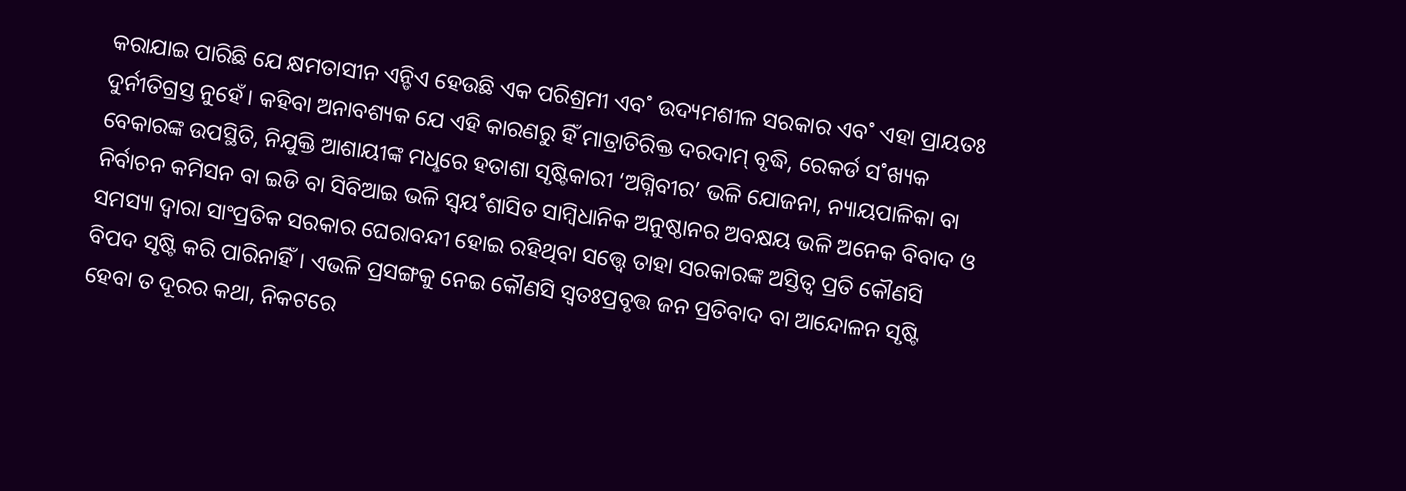କରାଯାଇ ପାରିଛି ଯେ କ୍ଷମତାସୀନ ଏନ୍ଡିଏ ହେଉଛି ଏକ ପରିଶ୍ରମୀ ଏବ˚ ଉଦ୍ୟମଶୀଳ ସରକାର ଏବ˚ ଏହା ପ୍ରାୟତଃ ଦୁର୍ନୀତିଗ୍ରସ୍ତ ନୁହେଁ। କହିବା ଅନାବଶ୍ୟକ ଯେ ଏହି କାରଣରୁ ହିଁ ମାତ୍ରାତିରିକ୍ତ ଦରଦାମ୍ ବୃଦ୍ଧି, ରେକର୍ଡ ସ˚ଖ୍ୟକ ବେକାରଙ୍କ ଉପସ୍ଥିତି, ନିଯୁକ୍ତି ଆଶାୟୀଙ୍କ ମଧୢରେ ହତାଶା ସୃଷ୍ଟିକାରୀ ‘ଅଗ୍ନିବୀର’ ଭଳି ଯୋଜନା, ନ୍ୟାୟପାଳିକା ବା ନିର୍ବାଚନ କମିସନ ବା ଇଡି ବା ସିବିଆଇ ଭଳି ସ୍ବୟ˚ଶାସିତ ସାମ୍ବିଧାନିକ ଅନୁଷ୍ଠାନର ଅବକ୍ଷୟ ଭଳି ଅନେକ ବିବାଦ ଓ ସମସ୍ୟା ଦ୍ବାରା ସାଂପ୍ରତିକ ସରକାର ଘେରାବନ୍ଦୀ ହୋଇ ରହିଥିବା ସତ୍ତ୍ବେ ତାହା ସରକାରଙ୍କ ଅସ୍ତିତ୍ବ ପ୍ରତି କୌଣସି ବିପଦ ସୃଷ୍ଟି କରି ପାରିନାହିଁ। ଏଭଳି ପ୍ରସଙ୍ଗକୁ ନେଇ କୌଣସି ସ୍ବତଃପ୍ରବୃତ୍ତ ଜନ ପ୍ରତିବାଦ ବା ଆନ୍ଦୋଳନ ସୃଷ୍ଟି ହେବା ତ ଦୂରର କଥା, ନିକଟରେ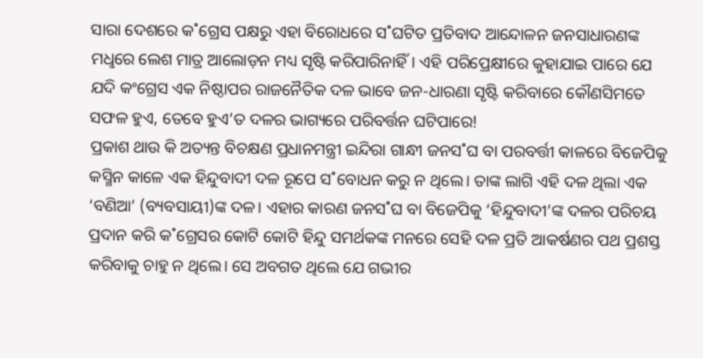ସାରା ଦେଶରେ କ˚ଗ୍ରେସ ପକ୍ଷରୁ ଏହା ବିରୋଧରେ ସ˚ଘଟିତ ପ୍ରତିବାଦ ଆନ୍ଦୋଳନ ଜନସାଧାରଣଙ୍କ ମଧୢରେ ଲେଶ ମାତ୍ର ଆଲୋଡ଼ନ ମଧ୍ୟ ସୃଷ୍ଟି କରିପାରିନାହିଁ। ଏହି ପରିପ୍ରେକ୍ଷୀରେ କୁହାଯାଇ ପାରେ ଯେ ଯଦି କଂଗ୍ରେସ ଏକ ନିଷ୍ଠାପର ରାଜନୈତିକ ଦଳ ଭାବେ ଜନ-ଧାରଣା ସୃଷ୍ଟି କରିବାରେ କୌଣସିମତେ ସଫଳ ହୁଏ, ତେବେ ହୁଏ’ତ ଦଳର ଭାଗ୍ୟରେ ପରିବର୍ତ୍ତନ ଘଟିପାରେ!
ପ୍ରକାଶ ଥାଉ କି ଅତ୍ୟନ୍ତ ବିଚକ୍ଷଣ ପ୍ରଧାନମନ୍ତ୍ରୀ ଇନ୍ଦିରା ଗାନ୍ଧୀ ଜନସ˚ଘ ବା ପରବର୍ତ୍ତୀ କାଳରେ ବିଜେପିକୁ କସ୍ମିନ କାଳେ ଏକ ହିନ୍ଦୁବାଦୀ ଦଳ ରୂପେ ସ˚ବୋଧନ କରୁ ନ ଥିଲେ। ତାଙ୍କ ଲାଗି ଏହି ଦଳ ଥିଲା ଏକ ‘ବଣିଆ’ (ବ୍ୟବସାୟୀ)ଙ୍କ ଦଳ। ଏହାର କାରଣ ଜନସ˚ଘ ବା ବିଜେପିକୁ ‘ହିନ୍ଦୁବାଦୀ’ଙ୍କ ଦଳର ପରିଚୟ ପ୍ରଦାନ କରି କ˚ଗ୍ରେସର କୋଟି କୋଟି ହିନ୍ଦୁ ସମର୍ଥକଙ୍କ ମନରେ ସେହି ଦଳ ପ୍ରତି ଆକର୍ଷଣର ପଥ ପ୍ରଶସ୍ତ କରିବାକୁ ଚାହୁ ନ ଥିଲେ। ସେ ଅବଗତ ଥିଲେ ଯେ ଗଭୀର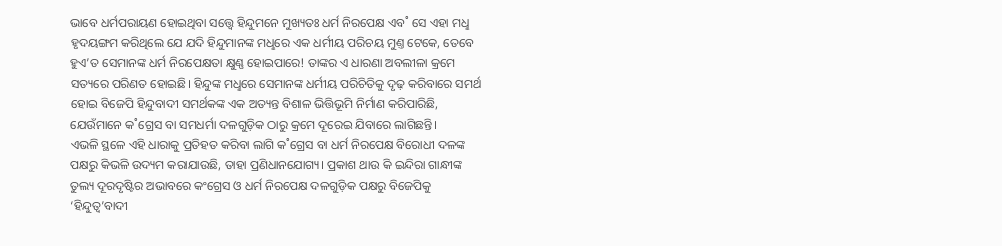ଭାବେ ଧର୍ମପରାୟଣ ହୋଇଥିବା ସତ୍ତ୍ବେ ହିନ୍ଦୁମନେ ମୁଖ୍ୟତଃ ଧର୍ମ ନିରପେକ୍ଷ ଏବ˚ ସେ ଏହା ମଧୢ ହୃଦୟଙ୍ଗମ କରିଥିଲେ ଯେ ଯଦି ହିନ୍ଦୁମାନଙ୍କ ମଧୢରେ ଏକ ଧର୍ମୀୟ ପରିଚୟ ମୁଣ୍ତ ଟେକେ, ତେବେ ହୁଏ’ତ ସେମାନଙ୍କ ଧର୍ମ ନିରପେକ୍ଷତା କ୍ଷୁଣ୍ଣ ହୋଇପାରେ! ତାଙ୍କର ଏ ଧାରଣା ଅବଲୀଳା କ୍ରମେ ସତ୍ୟରେ ପରିଣତ ହୋଇଛି। ହିନ୍ଦୁଙ୍କ ମଧୢରେ ସେମାନଙ୍କ ଧର୍ମୀୟ ପରିଚିତିକୁ ଦୃଢ଼ କରିବାରେ ସମର୍ଥ ହୋଇ ବିଜେପି ହିନ୍ଦୁବାଦୀ ସମର୍ଥକଙ୍କ ଏକ ଅତ୍ୟନ୍ତ ବିଶାଳ ଭିତ୍ତିଭୂମି ନିର୍ମାଣ କରିପାରିଛି, ଯେଉଁମାନେ କ˚ଗ୍ରେସ ବା ସମଧର୍ମା ଦଳଗୁଡ଼ିକ ଠାରୁ କ୍ରମେ ଦୂରେଇ ଯିବାରେ ଲାଗିଛନ୍ତି।
ଏଭଳି ସ୍ଥଳେ ଏହି ଧାରାକୁ ପ୍ରତିହତ କରିବା ଲାଗି କ˚ଗ୍ରେସ ବା ଧର୍ମ ନିରପେକ୍ଷ ବିରୋଧୀ ଦଳଙ୍କ ପକ୍ଷରୁ କିଭଳି ଉଦ୍ୟମ କରାଯାଉଛି, ତାହା ପ୍ରଣିଧାନଯୋଗ୍ୟ। ପ୍ରକାଶ ଥାଉ କି ଇନ୍ଦିରା ଗାନ୍ଧୀଙ୍କ ତୁଲ୍ୟ ଦୂରଦୃଷ୍ଟିର ଅଭାବରେ କଂଗ୍ରେସ ଓ ଧର୍ମ ନିରପେକ୍ଷ ଦଳଗୁଡ଼ିକ ପକ୍ଷରୁ ବିଜେପିକୁ ‘ହିନ୍ଦୁତ୍ବ’ବାଦୀ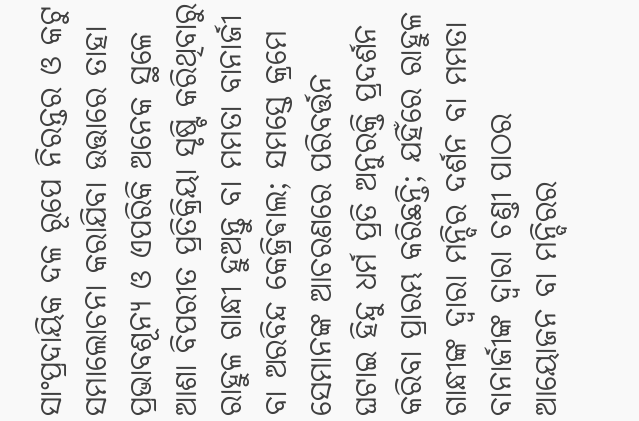ସାଂପ୍ରଦାୟିକ ଦଳ ରୂପେ ନିରନ୍ତର ଓ କଟୁ ସମାଲୋଚନା କରାଯିବା ଉତ୍ତାରେ ତାହା ପ୍ରଭାବଶୂନ୍ୟ ଓ ଏପରିକି ଅନେକ ସ୍ଥଳେ ଆଶା ବିପରୀତ ପ୍ରତିକ୍ରିୟା ସୃଷ୍ଟି କରିଥିବାରୁ ରାହୁଳ ଗାନ୍ଧୀ ହୁଅନ୍ତୁ ବା ମମତା ବାନାର୍ଜୀ ବା ଅରବିନ୍ଦ କେଜ୍ରିଵାଲ; ସମସ୍ତେ କ୍ରମେ ସେମାନଙ୍କ ଆଚରଣରେ ପରିବର୍ତ୍ତନ ଘଟାଇ ହିନ୍ଦୁ ଧର୍ମ ପ୍ରତି ଅନୁରକ୍ତି ପ୍ରଦର୍ଶନ କରିବା ପ୍ରାରମ୍ଭ କରିଛନ୍ତି; ଯହିଁରେ ରାହୁଳ ଗାନ୍ଧୀଙ୍କ ଦ୍ବାରା ମନ୍ଦିର ଦର୍ଶନ ବା ମମତା ବାନାର୍ଜୀଙ୍କ ଦ୍ବାରା ଚଣ୍ତୀ ପାଠର ଆୟୋଜନ ବା ମନ୍ଦିରର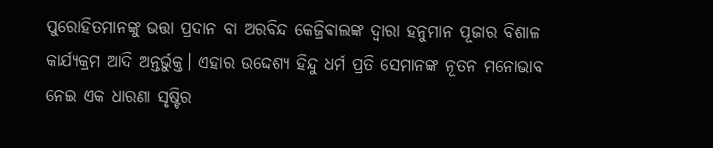ପୁରୋହିତମାନଙ୍କୁ ଭତ୍ତା ପ୍ରଦାନ ବା ଅରବିନ୍ଦ କେଜ୍ରିଵାଲଙ୍କ ଦ୍ବାରା ହନୁମାନ ପୂଜାର ବିଶାଳ କାର୍ଯ୍ୟକ୍ରମ ଆଦି ଅନ୍ତର୍ଭୁକ୍ତ। ଏହାର ଉଦ୍ଦେଶ୍ୟ ହିନ୍ଦୁ ଧର୍ମ ପ୍ରତି ସେମାନଙ୍କ ନୂତନ ମନୋଭାବ ନେଇ ଏକ ଧାରଣା ସୃଷ୍ଟିର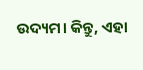ଉଦ୍ୟମ। କିନ୍ତୁ, ଏହା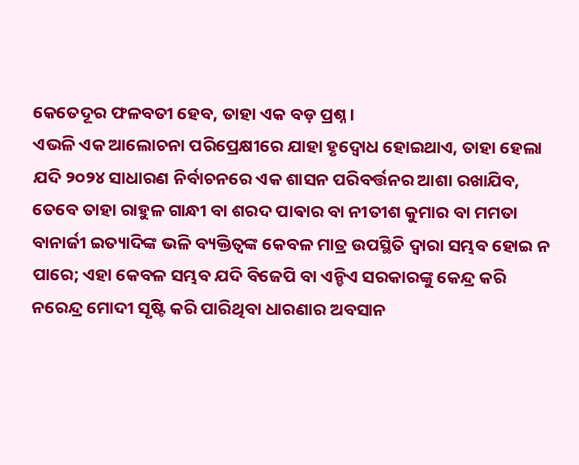କେତେଦୂର ଫଳବତୀ ହେବ, ତାହା ଏକ ବଡ଼ ପ୍ରଶ୍ନ।
ଏଭଳି ଏକ ଆଲୋଚନା ପରିପ୍ରେକ୍ଷୀରେ ଯାହା ହୃଦ୍ବୋଧ ହୋଇଥାଏ, ତାହା ହେଲା ଯଦି ୨୦୨୪ ସାଧାରଣ ନିର୍ବାଚନରେ ଏକ ଶାସନ ପରିବର୍ତ୍ତନର ଆଶା ରଖାଯିବ, ତେବେ ତାହା ରାହୁଳ ଗାନ୍ଧୀ ବା ଶରଦ ପାଵାର ବା ନୀତୀଶ କୁମାର ବା ମମତା ବାନାର୍ଜୀ ଇତ୍ୟାଦିଙ୍କ ଭଳି ବ୍ୟକ୍ତିତ୍ବଙ୍କ କେବଳ ମାତ୍ର ଉପସ୍ଥିତି ଦ୍ବାରା ସମ୍ଭବ ହୋଇ ନ ପାରେ; ଏହା କେବଳ ସମ୍ଭବ ଯଦି ବିଜେପି ବା ଏନ୍ଡିଏ ସରକାରଙ୍କୁ କେନ୍ଦ୍ର କରି ନରେନ୍ଦ୍ର ମୋଦୀ ସୃଷ୍ଟି କରି ପାରିଥିବା ଧାରଣାର ଅବସାନ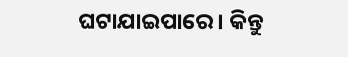ଘଟାଯାଇପାରେ। କିନ୍ତୁ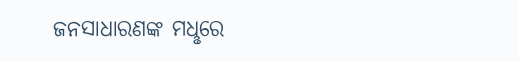ଜନସାଧାରଣଙ୍କ ମଧୢରେ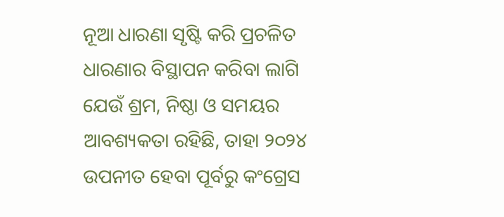ନୂଆ ଧାରଣା ସୃଷ୍ଟି କରି ପ୍ରଚଳିତ ଧାରଣାର ବିସ୍ଥାପନ କରିବା ଲାଗି ଯେଉଁ ଶ୍ରମ, ନିଷ୍ଠା ଓ ସମୟର ଆବଶ୍ୟକତା ରହିଛି, ତାହା ୨୦୨୪ ଉପନୀତ ହେବା ପୂର୍ବରୁ କଂଗ୍ରେସ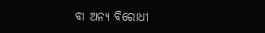ବା ଅନ୍ୟ ବିରୋଧୀ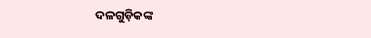ଦଳଗୁଡ଼ିକଙ୍କ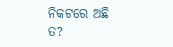ନିକଟରେ ଅଛି ତ?